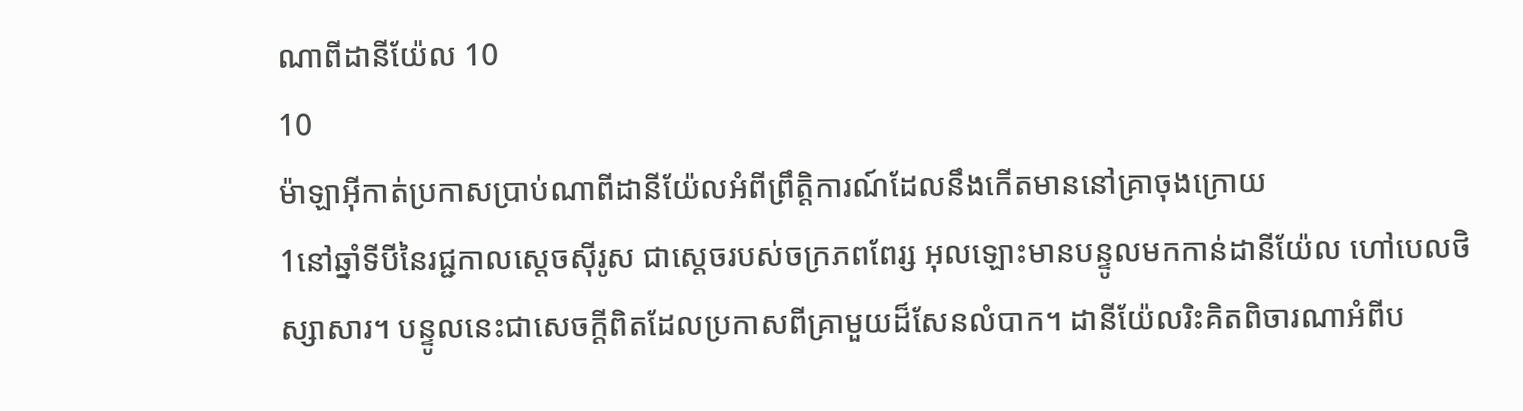ណាពីដានីយ៉ែល 10
10
ម៉ាឡាអ៊ីកាត់ប្រកាសប្រាប់ណាពីដានីយ៉ែលអំពីព្រឹត្តិការណ៍ដែលនឹងកើតមាននៅគ្រាចុងក្រោយ
1នៅឆ្នាំទីបីនៃរជ្ជកាលស្តេចស៊ីរូស ជាស្តេចរបស់ចក្រភពពែរ្ស អុលឡោះមានបន្ទូលមកកាន់ដានីយ៉ែល ហៅបេលថិស្សាសារ។ បន្ទូលនេះជាសេចក្ដីពិតដែលប្រកាសពីគ្រាមួយដ៏សែនលំបាក។ ដានីយ៉ែលរិះគិតពិចារណាអំពីប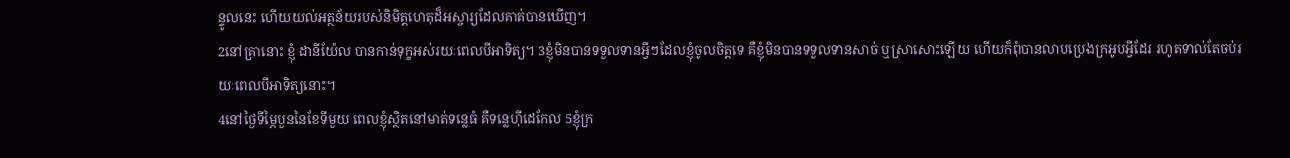ន្ទូលនេះ ហើយយល់អត្ថន័យរបស់និមិត្តហេតុដ៏អស្ចារ្យដែលគាត់បានឃើញ។
2នៅគ្រានោះ ខ្ញុំ ដានីយ៉ែល បានកាន់ទុក្ខអស់រយៈពេលបីអាទិត្យ។ 3ខ្ញុំមិនបានទទួលទានអ្វីៗដែលខ្ញុំចូលចិត្តទេ គឺខ្ញុំមិនបានទទួលទានសាច់ ឬស្រាសោះឡើយ ហើយក៏ពុំបានលាបប្រេងក្រអូបអ្វីដែរ រហូតទាល់តែចប់រយៈពេលបីអាទិត្យនោះ។
4នៅថ្ងៃទីម្ភៃបួននៃខែទីមួយ ពេលខ្ញុំស្ថិតនៅមាត់ទន្លេធំ គឺទន្លេហ៊ីដេកែល 5ខ្ញុំក្រ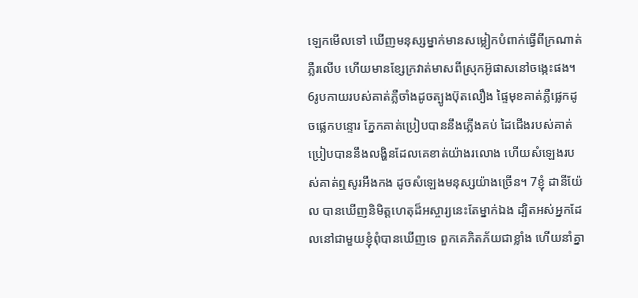ឡេកមើលទៅ ឃើញមនុស្សម្នាក់មានសម្លៀកបំពាក់ធ្វើពីក្រណាត់ភ្លឺរលើប ហើយមានខ្សែក្រវាត់មាសពីស្រុកអ៊ូផាសនៅចង្កេះផង។ 6រូបកាយរបស់គាត់ភ្លឺចាំងដូចត្បូងប៊ុតលឿង ផ្ទៃមុខគាត់ភ្លឺផ្លេកដូចផ្លេកបន្ទោរ ភ្នែកគាត់ប្រៀបបាននឹងភ្លើងគប់ ដៃជើងរបស់គាត់ប្រៀបបាននឹងលង្ហិនដែលគេខាត់យ៉ាងរលោង ហើយសំឡេងរបស់គាត់ឮសូរអឹងកង ដូចសំឡេងមនុស្សយ៉ាងច្រើន។ 7ខ្ញុំ ដានីយ៉ែល បានឃើញនិមិត្តហេតុដ៏អស្ចារ្យនេះតែម្នាក់ឯង ដ្បិតអស់អ្នកដែលនៅជាមួយខ្ញុំពុំបានឃើញទេ ពួកគេភិតភ័យជាខ្លាំង ហើយនាំគ្នា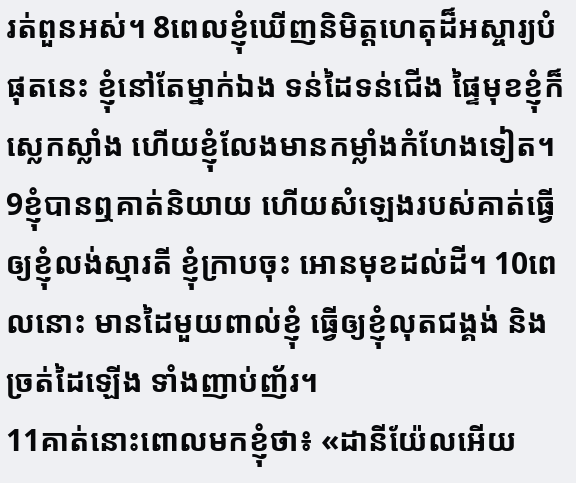រត់ពួនអស់។ 8ពេលខ្ញុំឃើញនិមិត្តហេតុដ៏អស្ចារ្យបំផុតនេះ ខ្ញុំនៅតែម្នាក់ឯង ទន់ដៃទន់ជើង ផ្ទៃមុខខ្ញុំក៏ស្លេកស្លាំង ហើយខ្ញុំលែងមានកម្លាំងកំហែងទៀត។ 9ខ្ញុំបានឮគាត់និយាយ ហើយសំឡេងរបស់គាត់ធ្វើឲ្យខ្ញុំលង់ស្មារតី ខ្ញុំក្រាបចុះ អោនមុខដល់ដី។ 10ពេលនោះ មានដៃមួយពាល់ខ្ញុំ ធ្វើឲ្យខ្ញុំលុតជង្គង់ និងច្រត់ដៃឡើង ទាំងញាប់ញ័រ។
11គាត់នោះពោលមកខ្ញុំថា៖ «ដានីយ៉ែលអើយ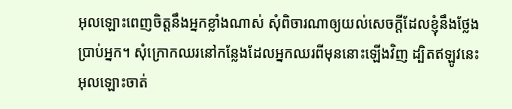អុលឡោះពេញចិត្តនឹងអ្នកខ្លាំងណាស់ សុំពិចារណាឲ្យយល់សេចក្ដីដែលខ្ញុំនឹងថ្លែងប្រាប់អ្នក។ សុំក្រោកឈរនៅកន្លែងដែលអ្នកឈរពីមុននោះឡើងវិញ ដ្បិតឥឡូវនេះ អុលឡោះចាត់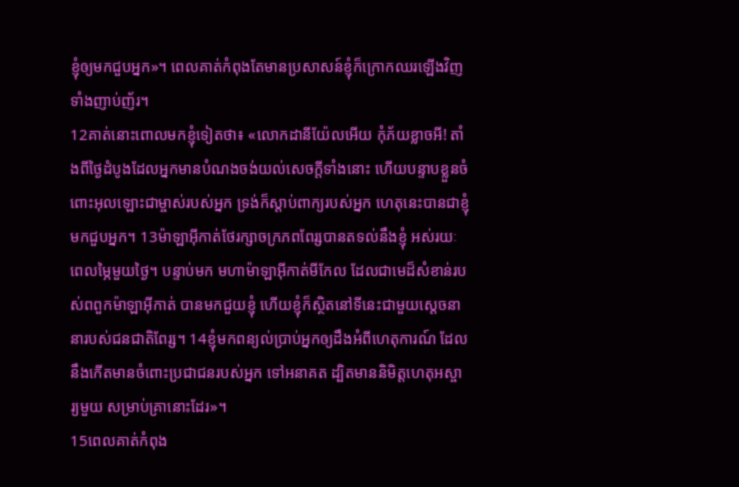ខ្ញុំឲ្យមកជួបអ្នក»។ ពេលគាត់កំពុងតែមានប្រសាសន៍ខ្ញុំក៏ក្រោកឈរឡើងវិញ ទាំងញាប់ញ័រ។
12គាត់នោះពោលមកខ្ញុំទៀតថា៖ «លោកដានីយ៉ែលអើយ កុំភ័យខ្លាចអី! តាំងពីថ្ងៃដំបូងដែលអ្នកមានបំណងចង់យល់សេចក្ដីទាំងនោះ ហើយបន្ទាបខ្លួនចំពោះអុលឡោះជាម្ចាស់របស់អ្នក ទ្រង់ក៏ស្តាប់ពាក្យរបស់អ្នក ហេតុនេះបានជាខ្ញុំមកជួបអ្នក។ 13ម៉ាឡាអ៊ីកាត់ថែរក្សាចក្រភពពែរ្សបានតទល់នឹងខ្ញុំ អស់រយៈពេលម្ភៃមួយថ្ងៃ។ បន្ទាប់មក មហាម៉ាឡាអ៊ីកាត់មីកែល ដែលជាមេដ៏សំខាន់របស់ពពួកម៉ាឡាអ៊ីកាត់ បានមកជួយខ្ញុំ ហើយខ្ញុំក៏ស្ថិតនៅទីនេះជាមួយស្តេចនានារបស់ជនជាតិពែរ្ស។ 14ខ្ញុំមកពន្យល់ប្រាប់អ្នកឲ្យដឹងអំពីហេតុការណ៍ ដែលនឹងកើតមានចំពោះប្រជាជនរបស់អ្នក ទៅអនាគត ដ្បិតមាននិមិត្តហេតុអស្ចារ្យមួយ សម្រាប់គ្រានោះដែរ»។
15ពេលគាត់កំពុង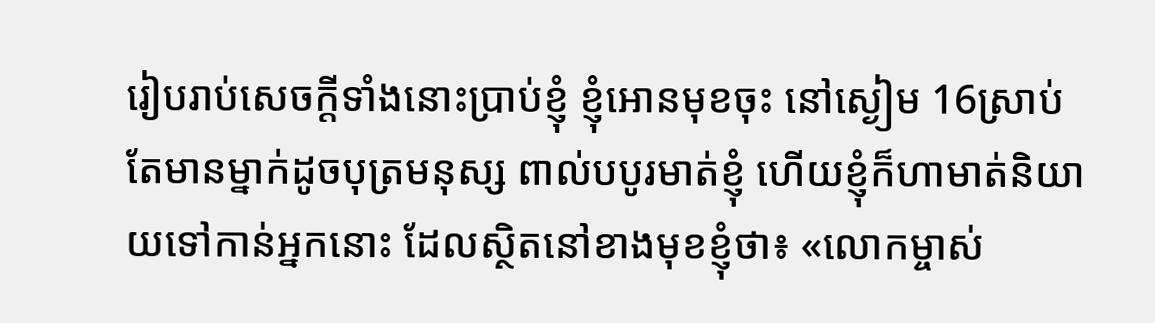រៀបរាប់សេចក្ដីទាំងនោះប្រាប់ខ្ញុំ ខ្ញុំអោនមុខចុះ នៅស្ងៀម 16ស្រាប់តែមានម្នាក់ដូចបុត្រមនុស្ស ពាល់បបូរមាត់ខ្ញុំ ហើយខ្ញុំក៏ហាមាត់និយាយទៅកាន់អ្នកនោះ ដែលស្ថិតនៅខាងមុខខ្ញុំថា៖ «លោកម្ចាស់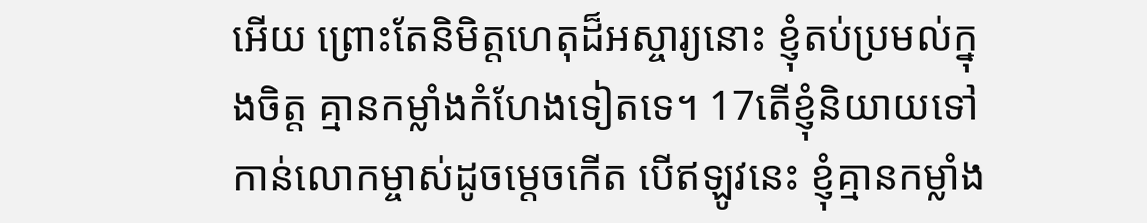អើយ ព្រោះតែនិមិត្តហេតុដ៏អស្ចារ្យនោះ ខ្ញុំតប់ប្រមល់ក្នុងចិត្ត គ្មានកម្លាំងកំហែងទៀតទេ។ 17តើខ្ញុំនិយាយទៅកាន់លោកម្ចាស់ដូចម្ដេចកើត បើឥឡូវនេះ ខ្ញុំគ្មានកម្លាំង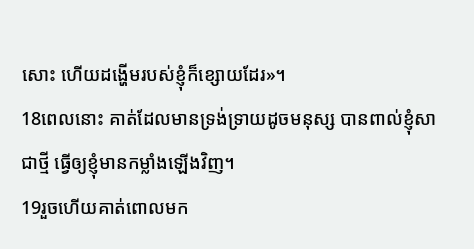សោះ ហើយដង្ហើមរបស់ខ្ញុំក៏ខ្សោយដែរ»។
18ពេលនោះ គាត់ដែលមានទ្រង់ទ្រាយដូចមនុស្ស បានពាល់ខ្ញុំសាជាថ្មី ធ្វើឲ្យខ្ញុំមានកម្លាំងឡើងវិញ។
19រួចហើយគាត់ពោលមក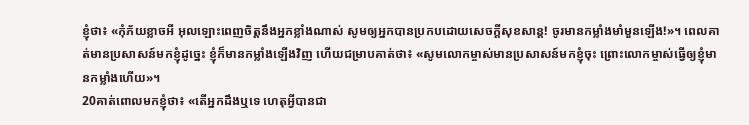ខ្ញុំថា៖ «កុំភ័យខ្លាចអី អុលឡោះពេញចិត្តនឹងអ្នកខ្លាំងណាស់ សូមឲ្យអ្នកបានប្រកបដោយសេចក្ដីសុខសាន្ត! ចូរមានកម្លាំងមាំមួនឡើង!»។ ពេលគាត់មានប្រសាសន៍មកខ្ញុំដូច្នេះ ខ្ញុំក៏មានកម្លាំងឡើងវិញ ហើយជម្រាបគាត់ថា៖ «សូមលោកម្ចាស់មានប្រសាសន៍មកខ្ញុំចុះ ព្រោះលោកម្ចាស់ធ្វើឲ្យខ្ញុំមានកម្លាំងហើយ»។
20គាត់ពោលមកខ្ញុំថា៖ «តើអ្នកដឹងឬទេ ហេតុអ្វីបានជា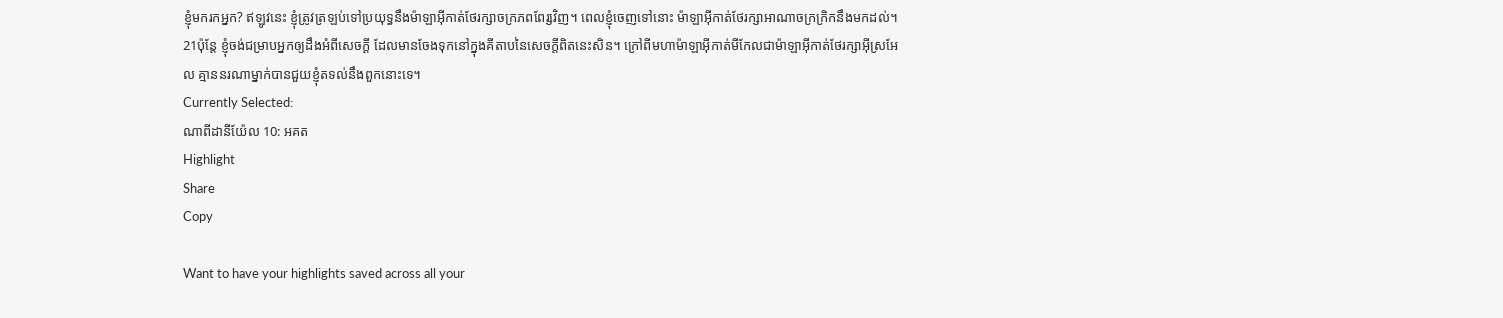ខ្ញុំមករកអ្នក? ឥឡូវនេះ ខ្ញុំត្រូវត្រឡប់ទៅប្រយុទ្ធនឹងម៉ាឡាអ៊ីកាត់ថែរក្សាចក្រភពពែរ្សវិញ។ ពេលខ្ញុំចេញទៅនោះ ម៉ាឡាអ៊ីកាត់ថែរក្សាអាណាចក្រក្រិកនឹងមកដល់។ 21ប៉ុន្តែ ខ្ញុំចង់ជម្រាបអ្នកឲ្យដឹងអំពីសេចក្ដី ដែលមានចែងទុកនៅក្នុងគីតាបនៃសេចក្ដីពិតនេះសិន។ ក្រៅពីមហាម៉ាឡាអ៊ីកាត់មីកែលជាម៉ាឡាអ៊ីកាត់ថែរក្សាអ៊ីស្រអែល គ្មាននរណាម្នាក់បានជួយខ្ញុំតទល់នឹងពួកនោះទេ។
Currently Selected:
ណាពីដានីយ៉ែល 10: អគត
Highlight
Share
Copy

Want to have your highlights saved across all your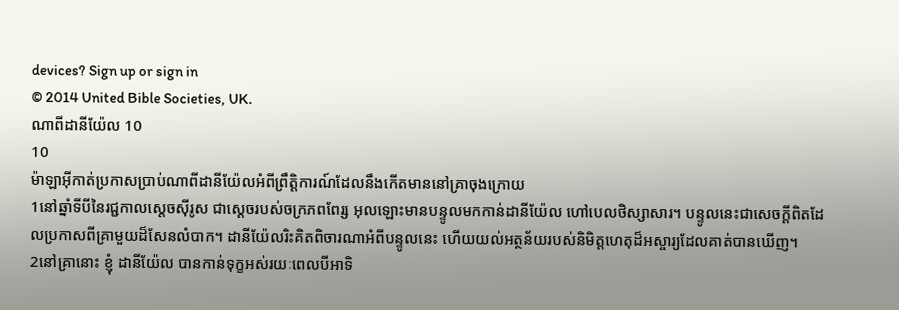devices? Sign up or sign in
© 2014 United Bible Societies, UK.
ណាពីដានីយ៉ែល 10
10
ម៉ាឡាអ៊ីកាត់ប្រកាសប្រាប់ណាពីដានីយ៉ែលអំពីព្រឹត្តិការណ៍ដែលនឹងកើតមាននៅគ្រាចុងក្រោយ
1នៅឆ្នាំទីបីនៃរជ្ជកាលស្តេចស៊ីរូស ជាស្តេចរបស់ចក្រភពពែរ្ស អុលឡោះមានបន្ទូលមកកាន់ដានីយ៉ែល ហៅបេលថិស្សាសារ។ បន្ទូលនេះជាសេចក្ដីពិតដែលប្រកាសពីគ្រាមួយដ៏សែនលំបាក។ ដានីយ៉ែលរិះគិតពិចារណាអំពីបន្ទូលនេះ ហើយយល់អត្ថន័យរបស់និមិត្តហេតុដ៏អស្ចារ្យដែលគាត់បានឃើញ។
2នៅគ្រានោះ ខ្ញុំ ដានីយ៉ែល បានកាន់ទុក្ខអស់រយៈពេលបីអាទិ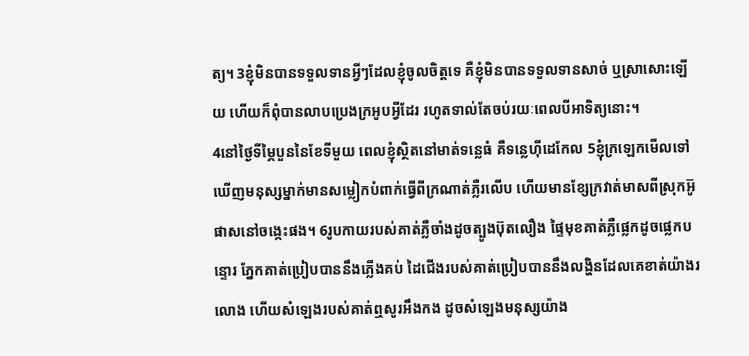ត្យ។ 3ខ្ញុំមិនបានទទួលទានអ្វីៗដែលខ្ញុំចូលចិត្តទេ គឺខ្ញុំមិនបានទទួលទានសាច់ ឬស្រាសោះឡើយ ហើយក៏ពុំបានលាបប្រេងក្រអូបអ្វីដែរ រហូតទាល់តែចប់រយៈពេលបីអាទិត្យនោះ។
4នៅថ្ងៃទីម្ភៃបួននៃខែទីមួយ ពេលខ្ញុំស្ថិតនៅមាត់ទន្លេធំ គឺទន្លេហ៊ីដេកែល 5ខ្ញុំក្រឡេកមើលទៅ ឃើញមនុស្សម្នាក់មានសម្លៀកបំពាក់ធ្វើពីក្រណាត់ភ្លឺរលើប ហើយមានខ្សែក្រវាត់មាសពីស្រុកអ៊ូផាសនៅចង្កេះផង។ 6រូបកាយរបស់គាត់ភ្លឺចាំងដូចត្បូងប៊ុតលឿង ផ្ទៃមុខគាត់ភ្លឺផ្លេកដូចផ្លេកបន្ទោរ ភ្នែកគាត់ប្រៀបបាននឹងភ្លើងគប់ ដៃជើងរបស់គាត់ប្រៀបបាននឹងលង្ហិនដែលគេខាត់យ៉ាងរលោង ហើយសំឡេងរបស់គាត់ឮសូរអឹងកង ដូចសំឡេងមនុស្សយ៉ាង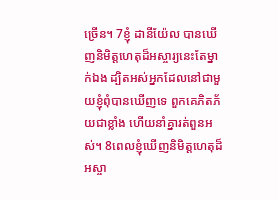ច្រើន។ 7ខ្ញុំ ដានីយ៉ែល បានឃើញនិមិត្តហេតុដ៏អស្ចារ្យនេះតែម្នាក់ឯង ដ្បិតអស់អ្នកដែលនៅជាមួយខ្ញុំពុំបានឃើញទេ ពួកគេភិតភ័យជាខ្លាំង ហើយនាំគ្នារត់ពួនអស់។ 8ពេលខ្ញុំឃើញនិមិត្តហេតុដ៏អស្ចា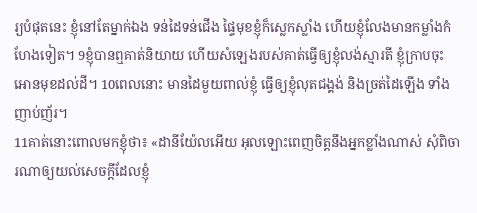រ្យបំផុតនេះ ខ្ញុំនៅតែម្នាក់ឯង ទន់ដៃទន់ជើង ផ្ទៃមុខខ្ញុំក៏ស្លេកស្លាំង ហើយខ្ញុំលែងមានកម្លាំងកំហែងទៀត។ 9ខ្ញុំបានឮគាត់និយាយ ហើយសំឡេងរបស់គាត់ធ្វើឲ្យខ្ញុំលង់ស្មារតី ខ្ញុំក្រាបចុះ អោនមុខដល់ដី។ 10ពេលនោះ មានដៃមួយពាល់ខ្ញុំ ធ្វើឲ្យខ្ញុំលុតជង្គង់ និងច្រត់ដៃឡើង ទាំងញាប់ញ័រ។
11គាត់នោះពោលមកខ្ញុំថា៖ «ដានីយ៉ែលអើយ អុលឡោះពេញចិត្តនឹងអ្នកខ្លាំងណាស់ សុំពិចារណាឲ្យយល់សេចក្ដីដែលខ្ញុំ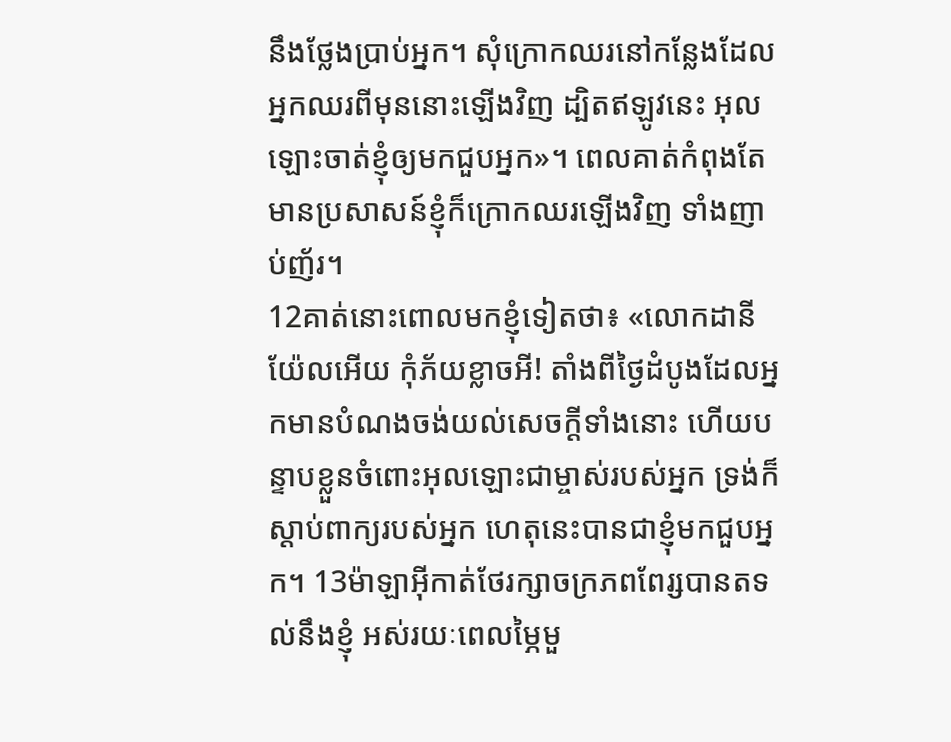នឹងថ្លែងប្រាប់អ្នក។ សុំក្រោកឈរនៅកន្លែងដែលអ្នកឈរពីមុននោះឡើងវិញ ដ្បិតឥឡូវនេះ អុលឡោះចាត់ខ្ញុំឲ្យមកជួបអ្នក»។ ពេលគាត់កំពុងតែមានប្រសាសន៍ខ្ញុំក៏ក្រោកឈរឡើងវិញ ទាំងញាប់ញ័រ។
12គាត់នោះពោលមកខ្ញុំទៀតថា៖ «លោកដានីយ៉ែលអើយ កុំភ័យខ្លាចអី! តាំងពីថ្ងៃដំបូងដែលអ្នកមានបំណងចង់យល់សេចក្ដីទាំងនោះ ហើយបន្ទាបខ្លួនចំពោះអុលឡោះជាម្ចាស់របស់អ្នក ទ្រង់ក៏ស្តាប់ពាក្យរបស់អ្នក ហេតុនេះបានជាខ្ញុំមកជួបអ្នក។ 13ម៉ាឡាអ៊ីកាត់ថែរក្សាចក្រភពពែរ្សបានតទល់នឹងខ្ញុំ អស់រយៈពេលម្ភៃមួ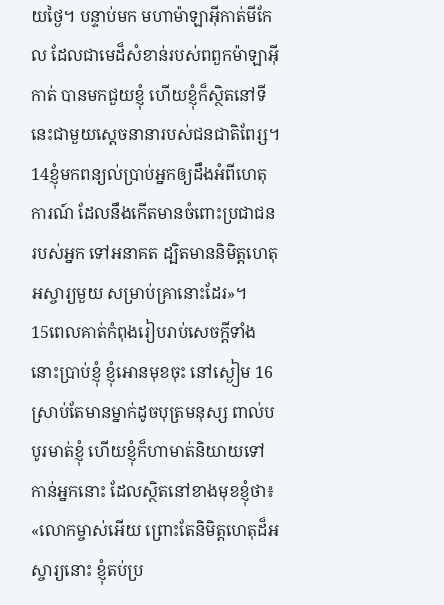យថ្ងៃ។ បន្ទាប់មក មហាម៉ាឡាអ៊ីកាត់មីកែល ដែលជាមេដ៏សំខាន់របស់ពពួកម៉ាឡាអ៊ីកាត់ បានមកជួយខ្ញុំ ហើយខ្ញុំក៏ស្ថិតនៅទីនេះជាមួយស្តេចនានារបស់ជនជាតិពែរ្ស។ 14ខ្ញុំមកពន្យល់ប្រាប់អ្នកឲ្យដឹងអំពីហេតុការណ៍ ដែលនឹងកើតមានចំពោះប្រជាជនរបស់អ្នក ទៅអនាគត ដ្បិតមាននិមិត្តហេតុអស្ចារ្យមួយ សម្រាប់គ្រានោះដែរ»។
15ពេលគាត់កំពុងរៀបរាប់សេចក្ដីទាំងនោះប្រាប់ខ្ញុំ ខ្ញុំអោនមុខចុះ នៅស្ងៀម 16ស្រាប់តែមានម្នាក់ដូចបុត្រមនុស្ស ពាល់បបូរមាត់ខ្ញុំ ហើយខ្ញុំក៏ហាមាត់និយាយទៅកាន់អ្នកនោះ ដែលស្ថិតនៅខាងមុខខ្ញុំថា៖ «លោកម្ចាស់អើយ ព្រោះតែនិមិត្តហេតុដ៏អស្ចារ្យនោះ ខ្ញុំតប់ប្រ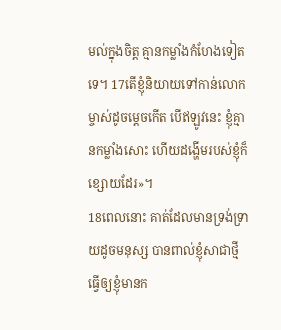មល់ក្នុងចិត្ត គ្មានកម្លាំងកំហែងទៀតទេ។ 17តើខ្ញុំនិយាយទៅកាន់លោកម្ចាស់ដូចម្ដេចកើត បើឥឡូវនេះ ខ្ញុំគ្មានកម្លាំងសោះ ហើយដង្ហើមរបស់ខ្ញុំក៏ខ្សោយដែរ»។
18ពេលនោះ គាត់ដែលមានទ្រង់ទ្រាយដូចមនុស្ស បានពាល់ខ្ញុំសាជាថ្មី ធ្វើឲ្យខ្ញុំមានក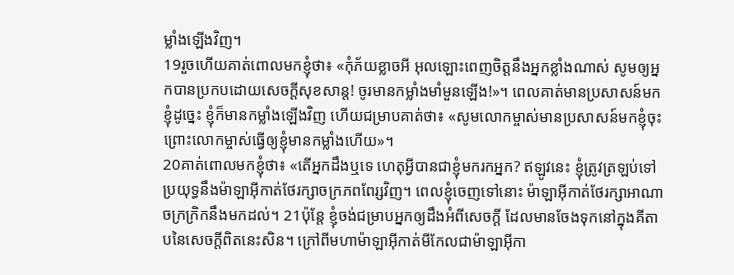ម្លាំងឡើងវិញ។
19រួចហើយគាត់ពោលមកខ្ញុំថា៖ «កុំភ័យខ្លាចអី អុលឡោះពេញចិត្តនឹងអ្នកខ្លាំងណាស់ សូមឲ្យអ្នកបានប្រកបដោយសេចក្ដីសុខសាន្ត! ចូរមានកម្លាំងមាំមួនឡើង!»។ ពេលគាត់មានប្រសាសន៍មកខ្ញុំដូច្នេះ ខ្ញុំក៏មានកម្លាំងឡើងវិញ ហើយជម្រាបគាត់ថា៖ «សូមលោកម្ចាស់មានប្រសាសន៍មកខ្ញុំចុះ ព្រោះលោកម្ចាស់ធ្វើឲ្យខ្ញុំមានកម្លាំងហើយ»។
20គាត់ពោលមកខ្ញុំថា៖ «តើអ្នកដឹងឬទេ ហេតុអ្វីបានជាខ្ញុំមករកអ្នក? ឥឡូវនេះ ខ្ញុំត្រូវត្រឡប់ទៅប្រយុទ្ធនឹងម៉ាឡាអ៊ីកាត់ថែរក្សាចក្រភពពែរ្សវិញ។ ពេលខ្ញុំចេញទៅនោះ ម៉ាឡាអ៊ីកាត់ថែរក្សាអាណាចក្រក្រិកនឹងមកដល់។ 21ប៉ុន្តែ ខ្ញុំចង់ជម្រាបអ្នកឲ្យដឹងអំពីសេចក្ដី ដែលមានចែងទុកនៅក្នុងគីតាបនៃសេចក្ដីពិតនេះសិន។ ក្រៅពីមហាម៉ាឡាអ៊ីកាត់មីកែលជាម៉ាឡាអ៊ីកា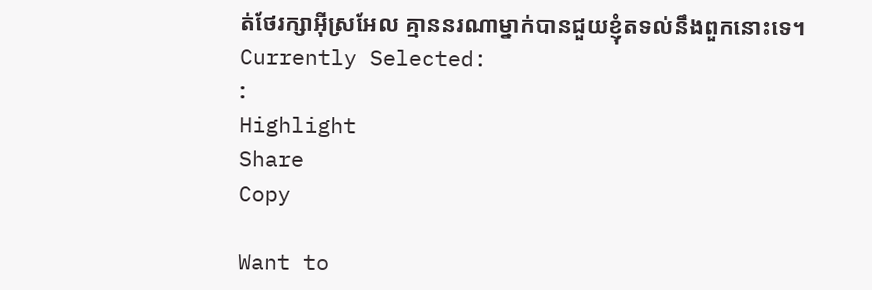ត់ថែរក្សាអ៊ីស្រអែល គ្មាននរណាម្នាក់បានជួយខ្ញុំតទល់នឹងពួកនោះទេ។
Currently Selected:
:
Highlight
Share
Copy

Want to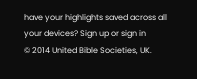have your highlights saved across all your devices? Sign up or sign in
© 2014 United Bible Societies, UK.